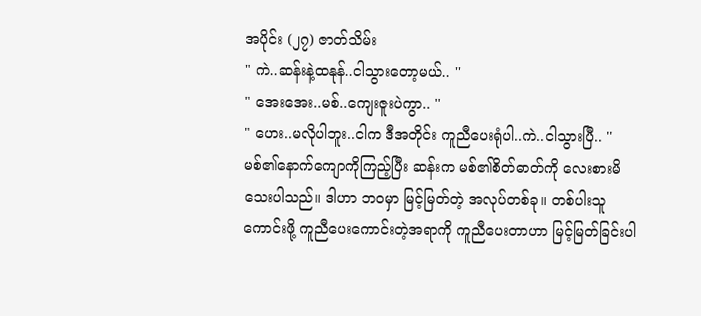အပိုင်း (၂၇) ဇာတ်သိမ်း
" ကဲ..ဆန်းနဲ့ထနုန်..ငါသွားတော့မယ်.. ''
" အေးအေး..မစ်..ကျေးဇူးပဲကွာ.. ''
" ဟေး..မလိုပါဘူး..ငါက ဒီအတိုင်း ကူညီပေးရုံပါ..ကဲ..ငါသွားပြီ.. ''
မစ်၏နောက်ကျောကိုကြည့်ပြီး ဆန်းက မစ်၏စိတ်ဓာတ်ကို လေးစားမိသေးပါသည်။ ဒါဟာ ဘဝမှာ မြင့်မြတ်တဲ့ အလုပ်တစ်ခု။ တစ်ပါးသူကောင်းဖို့ ကူညီပေးကောင်းတဲ့အရာကို ကူညီပေးတာဟာ မြင့်မြတ်ခြင်းပါ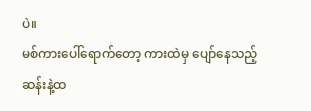ပဲ။
မစ်ကားပေါ်ရောက်တော့ ကားထဲမှ ပျော်နေသည့်ဆန်းနဲ့ထ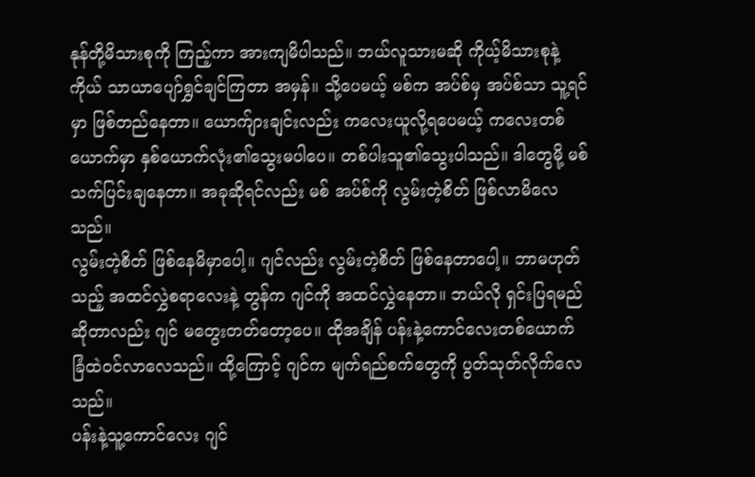နုန်တို့မိသားစုကို ကြည့်ကာ အားကျမိပါသည်။ ဘယ်လူသားမဆို ကိုယ့်မိသားစုနဲ့ကိုယ် သာယာပျော်ရွှင်ချင်ကြတာ အမှန်။ သို့ပေမယ့် မစ်က အပ်စ်မှ အပ်စ်သာ သူ့ရင်မှာ ဖြစ်တည်နေတာ။ ယောက်ျားချင်းလည်း ကလေးယူလို့ရပေမယ့် ကလေးတစ်ယောက်မှာ နှစ်ယောက်လုံး၏သွေးမပါပေ။ တစ်ပါးသူ၏သွေးပါသည်။ ဒါတွေမို့ မစ် သက်ပြင်းချနေတာ။ အခုဆိုရင်လည်း မစ် အပ်စ်ကို လွမ်းတဲ့စိတ် ဖြစ်လာမိလေသည်။
လွမ်းတဲ့စိတ် ဖြစ်နေမိမှာပေါ့။ ဂျင်လည်း လွမ်းတဲ့စိတ် ဖြစ်နေတာပေါ့။ ဘာမဟုတ်သည့် အထင်လွှဲစရာလေးနဲ့ တွန်က ဂျင်ကို အထင်လွှဲနေတာ။ ဘယ်လို ရှင်းပြရမည်ဆိုတာလည်း ဂျင် မတွေးတတ်တော့ပေ။ ထိုအချိန် ပန်းနဲ့ကောင်လေးတစ်ယောက် ခြံထဲဝင်လာလေသည်။ ထို့ကြောင့် ဂျင်က မျက်ရည်စက်တွေကို ပွတ်သုတ်လိုက်လေသည်။
ပန်းနဲ့သူ့ကောင်လေး ဂျင်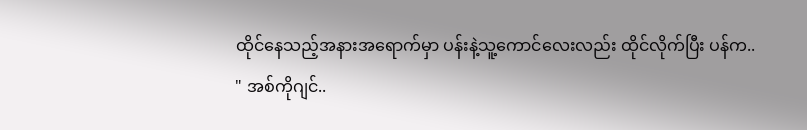ထိုင်နေသည့်အနားအရောက်မှာ ပန်းနဲ့သူ့ကောင်လေးလည်း ထိုင်လိုက်ပြီး ပန်က..
" အစ်ကိုဂျင်..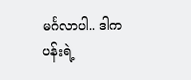မင်္ဂလာပါ.. ဒါက ပန်းရဲ့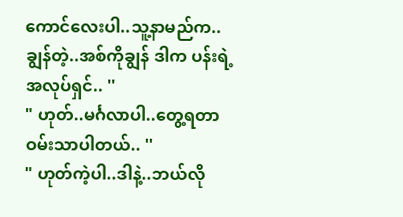ကောင်လေးပါ..သူ့နာမည်က..ချွန်တဲ့..အစ်ကိုချွန် ဒါက ပန်းရဲ့ အလုပ်ရှင်.. ''
" ဟုတ်..မင်္ဂလာပါ..တွေ့ရတာ ဝမ်းသာပါတယ်.. ''
" ဟုတ်ကဲ့ပါ..ဒါနဲ့..ဘယ်လို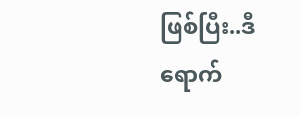ဖြစ်ပြီး..ဒီရောက်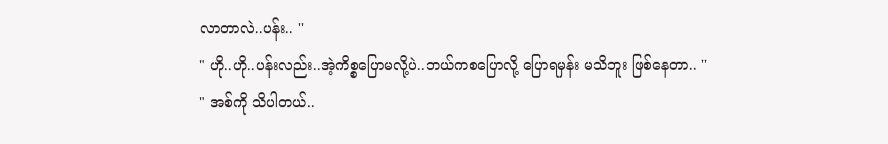လာတာလဲ..ပန်း.. ''
" ဟို..ဟို..ပန်းလည်း..အဲ့ကိစ္စပြောမလို့ပဲ..ဘယ်ကစပြောလို့ ပြောရမှန်း မသိဘူး ဖြစ်နေတာ.. ''
" အစ်ကို သိပါတယ်..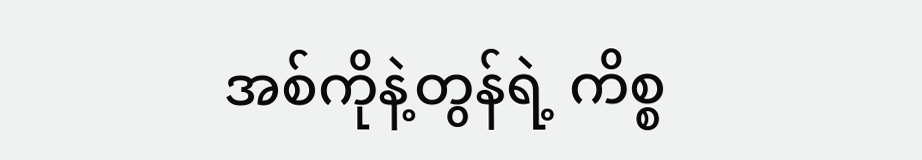အစ်ကိုနဲ့တွန်ရဲ့ ကိစ္စ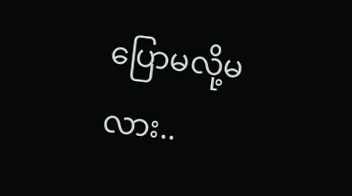ပြောမလို့မလား..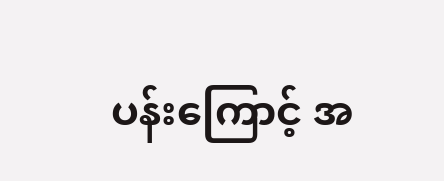ပန်းကြောင့် အ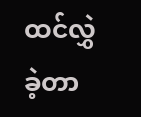ထင်လွှဲခဲ့တာ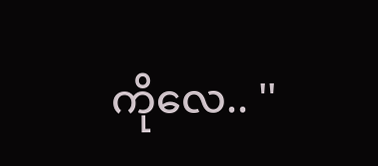ကိုလေ.. ''